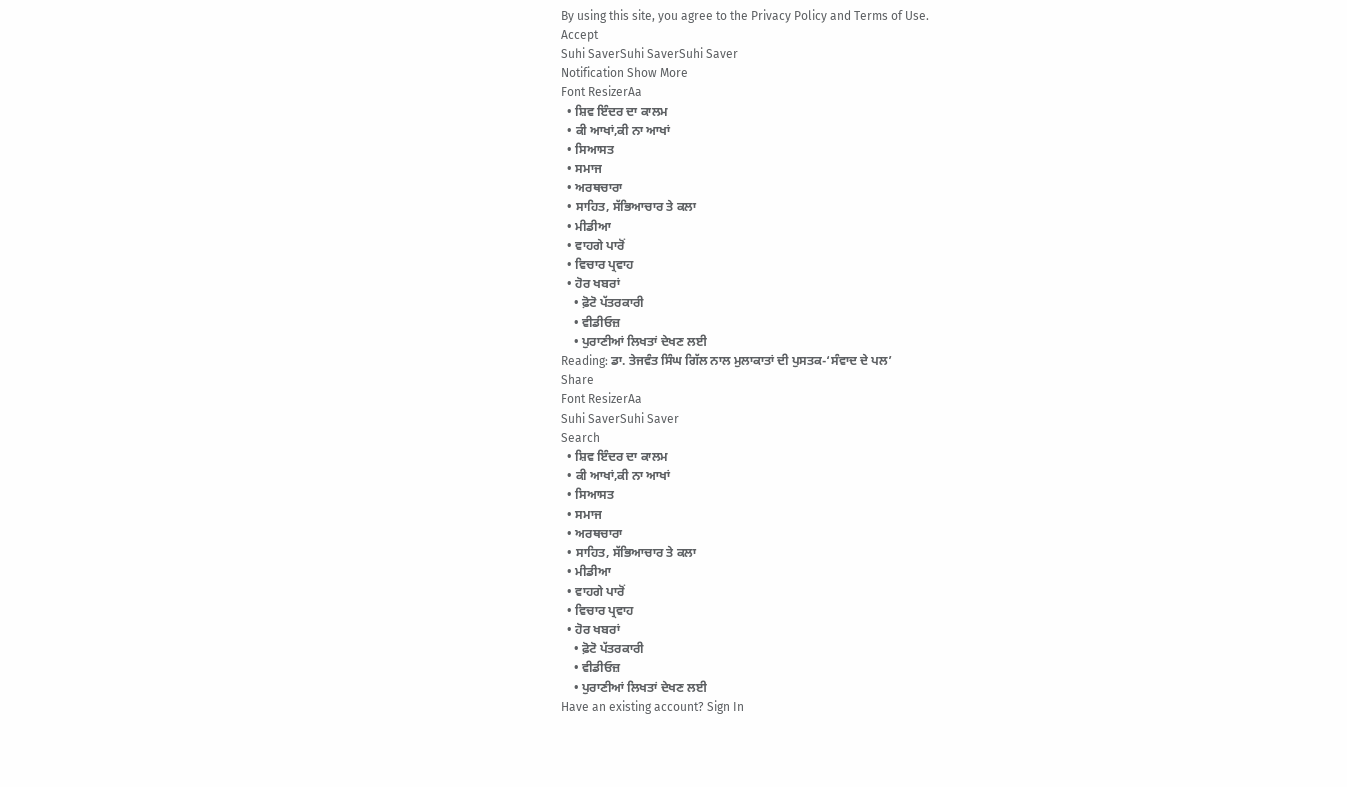By using this site, you agree to the Privacy Policy and Terms of Use.
Accept
Suhi SaverSuhi SaverSuhi Saver
Notification Show More
Font ResizerAa
  • ਸ਼ਿਵ ਇੰਦਰ ਦਾ ਕਾਲਮ
  • ਕੀ ਆਖਾਂ,ਕੀ ਨਾ ਆਖਾਂ
  • ਸਿਆਸਤ
  • ਸਮਾਜ
  • ਅਰਥਚਾਰਾ
  • ਸਾਹਿਤ, ਸੱਭਿਆਚਾਰ ਤੇ ਕਲਾ
  • ਮੀਡੀਆ
  • ਵਾਹਗੇ ਪਾਰੋਂ
  • ਵਿਚਾਰ ਪ੍ਰਵਾਹ
  • ਹੋਰ ਖਬਰਾਂ
    • ਫ਼ੋਟੋ ਪੱਤਰਕਾਰੀ
    • ਵੀਡੀਓਜ਼
    • ਪੁਰਾਣੀਆਂ ਲਿਖਤਾਂ ਦੇਖਣ ਲਈ
Reading: ਡਾ. ਤੇਜਵੰਤ ਸਿੰਘ ਗਿੱਲ ਨਾਲ ਮੁਲਾਕਾਤਾਂ ਦੀ ਪੁਸਤਕ-‘ਸੰਵਾਦ ਦੇ ਪਲ’
Share
Font ResizerAa
Suhi SaverSuhi Saver
Search
  • ਸ਼ਿਵ ਇੰਦਰ ਦਾ ਕਾਲਮ
  • ਕੀ ਆਖਾਂ,ਕੀ ਨਾ ਆਖਾਂ
  • ਸਿਆਸਤ
  • ਸਮਾਜ
  • ਅਰਥਚਾਰਾ
  • ਸਾਹਿਤ, ਸੱਭਿਆਚਾਰ ਤੇ ਕਲਾ
  • ਮੀਡੀਆ
  • ਵਾਹਗੇ ਪਾਰੋਂ
  • ਵਿਚਾਰ ਪ੍ਰਵਾਹ
  • ਹੋਰ ਖਬਰਾਂ
    • ਫ਼ੋਟੋ ਪੱਤਰਕਾਰੀ
    • ਵੀਡੀਓਜ਼
    • ਪੁਰਾਣੀਆਂ ਲਿਖਤਾਂ ਦੇਖਣ ਲਈ
Have an existing account? Sign In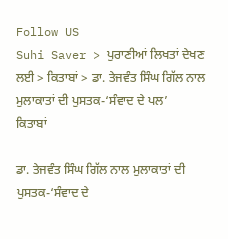Follow US
Suhi Saver > ਪੁਰਾਣੀਆਂ ਲਿਖਤਾਂ ਦੇਖਣ ਲਈ > ਕਿਤਾਬਾਂ > ਡਾ. ਤੇਜਵੰਤ ਸਿੰਘ ਗਿੱਲ ਨਾਲ ਮੁਲਾਕਾਤਾਂ ਦੀ ਪੁਸਤਕ-‘ਸੰਵਾਦ ਦੇ ਪਲ’
ਕਿਤਾਬਾਂ

ਡਾ. ਤੇਜਵੰਤ ਸਿੰਘ ਗਿੱਲ ਨਾਲ ਮੁਲਾਕਾਤਾਂ ਦੀ ਪੁਸਤਕ-‘ਸੰਵਾਦ ਦੇ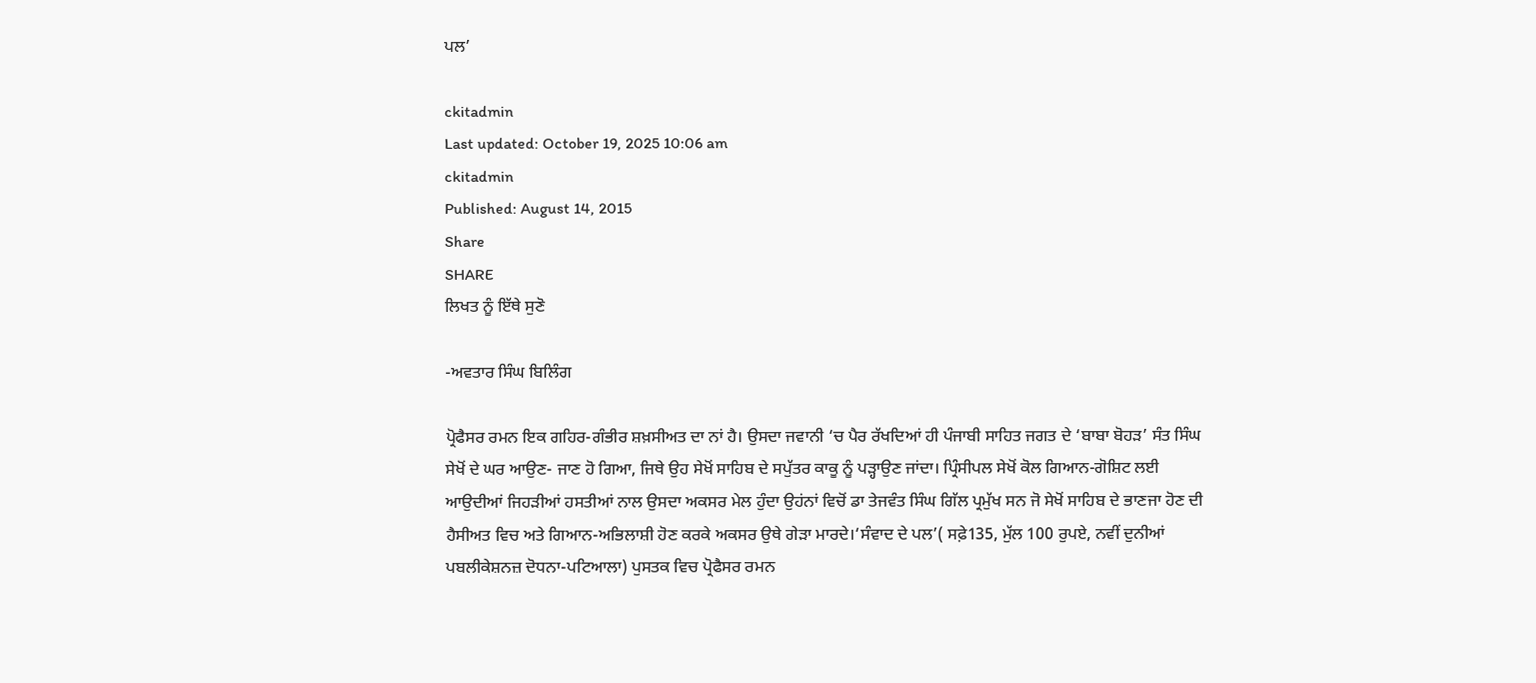ਪਲ’

ckitadmin
Last updated: October 19, 2025 10:06 am
ckitadmin
Published: August 14, 2015
Share
SHARE
ਲਿਖਤ ਨੂੰ ਇੱਥੇ ਸੁਣੋ

-ਅਵਤਾਰ ਸਿੰਘ ਬਿਲਿੰਗ

ਪ੍ਰੋਫੈਸਰ ਰਮਨ ਇਕ ਗਹਿਰ-ਗੰਭੀਰ ਸ਼ਖ਼ਸੀਅਤ ਦਾ ਨਾਂ ਹੈ। ਉਸਦਾ ਜਵਾਨੀ ‘ਚ ਪੈਰ ਰੱਖਦਿਆਂ ਹੀ ਪੰਜਾਬੀ ਸਾਹਿਤ ਜਗਤ ਦੇ ‘ਬਾਬਾ ਬੋਹੜ’ ਸੰਤ ਸਿੰਘ ਸੇਖੋਂ ਦੇ ਘਰ ਆਉਣ- ਜਾਣ ਹੋ ਗਿਆ, ਜਿਥੇ ਉਹ ਸੇਖੋਂ ਸਾਹਿਬ ਦੇ ਸਪੁੱਤਰ ਕਾਕੂ ਨੂੰ ਪੜ੍ਹਾਉਣ ਜਾਂਦਾ। ਪ੍ਰਿੰਸੀਪਲ ਸੇਖੋਂ ਕੋਲ ਗਿਆਨ-ਗੋਸ਼ਿਟ ਲਈ ਆਉਦੀਆਂ ਜਿਹੜੀਆਂ ਹਸਤੀਆਂ ਨਾਲ ਉਸਦਾ ਅਕਸਰ ਮੇਲ ਹੁੰਦਾ ਉਹਂਨਾਂ ਵਿਚੋਂ ਡਾ ਤੇਜਵੰਤ ਸਿੰਘ ਗਿੱਲ ਪ੍ਰਮੁੱਖ ਸਨ ਜੋ ਸੇਖੋਂ ਸਾਹਿਬ ਦੇ ਭਾਣਜਾ ਹੋਣ ਦੀ ਹੈਸੀਅਤ ਵਿਚ ਅਤੇ ਗਿਆਨ-ਅਭਿਲਾਸ਼ੀ ਹੋਣ ਕਰਕੇ ਅਕਸਰ ਉਥੇ ਗੇੜਾ ਮਾਰਦੇ।‘ਸੰਵਾਦ ਦੇ ਪਲ’( ਸਫ਼ੇ135, ਮੁੱਲ 100 ਰੁਪਏ, ਨਵੀਂ ਦੁਨੀਆਂ ਪਬਲੀਕੇਸ਼ਨਜ਼ ਦੋਧਨਾ-ਪਟਿਆਲਾ) ਪੁਸਤਕ ਵਿਚ ਪ੍ਰੋਫੈਸਰ ਰਮਨ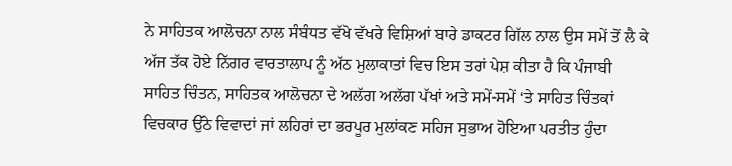ਨੇ ਸਾਹਿਤਕ ਆਲੋਚਨਾ ਨਾਲ ਸੰਬੰਧਤ ਵੱਖੋ ਵੱਖਰੇ ਵਿਸ਼ਿਆਂ ਬਾਰੇ ਡਾਕਟਰ ਗਿੱਲ ਨਾਲ ਉਸ ਸਮੇਂ ਤੋਂ ਲੈ ਕੇ ਅੱਜ ਤੱਕ ਹੋਏ ਨਿੱਗਰ ਵਾਰਤਾਲਾਪ ਨੂੰ ਅੱਠ ਮੁਲਾਕਾਤਾਂ ਵਿਚ ਇਸ ਤਰਾਂ ਪੇਸ਼ ਕੀਤਾ ਹੈ ਕਿ ਪੰਜਾਬੀ ਸਾਹਿਤ ਚਿੰਤਨ, ਸਾਹਿਤਕ ਆਲੋਚਨਾ ਦੇ ਅਲੱਗ ਅਲੱਗ ਪੱਖਾਂ ਅਤੇ ਸਮੇਂ-ਸਮੇਂ ‘ਤੇ ਸਾਹਿਤ ਚਿੰਤਕਾਂ ਵਿਚਕਾਰ ਉੱਠੇ ਵਿਵਾਦਾਂ ਜਾਂ ਲਹਿਰਾਂ ਦਾ ਭਰਪੂਰ ਮੁਲਾਂਕਣ ਸਹਿਜ ਸੁਭਾਅ ਹੋਇਆ ਪਰਤੀਤ ਹੁੰਦਾ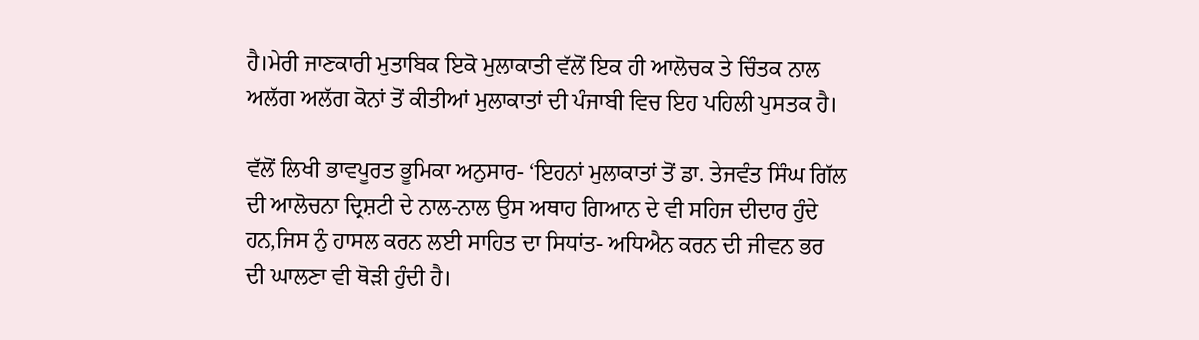ਹੈ।ਮੇਰੀ ਜਾਣਕਾਰੀ ਮੁਤਾਬਿਕ ਇਕੋ ਮੁਲਾਕਾਤੀ ਵੱਲੋਂ ਇਕ ਹੀ ਆਲੋਚਕ ਤੇ ਚਿੰਤਕ ਨਾਲ ਅਲੱਗ ਅਲੱਗ ਕੋਨਾਂ ਤੋਂ ਕੀਤੀਆਂ ਮੁਲਾਕਾਤਾਂ ਦੀ ਪੰਜਾਬੀ ਵਿਚ ਇਹ ਪਹਿਲੀ ਪੁਸਤਕ ਹੈ।

ਵੱਲੋਂ ਲਿਖੀ ਭਾਵਪੂਰਤ ਭੂਮਿਕਾ ਅਨੁਸਾਰ- ‘ਇਹਨਾਂ ਮੁਲਾਕਾਤਾਂ ਤੋਂ ਡਾ. ਤੇਜਵੰਤ ਸਿੰਘ ਗਿੱਲ ਦੀ ਆਲੋਚਨਾ ਦ੍ਰਿਸ਼ਟੀ ਦੇ ਨਾਲ-ਨਾਲ ਉਸ ਅਥਾਹ ਗਿਆਨ ਦੇ ਵੀ ਸਹਿਜ ਦੀਦਾਰ ਹੁੰਦੇ ਹਨ,ਜਿਸ ਨੁੰ ਹਾਸਲ ਕਰਨ ਲਈ ਸਾਹਿਤ ਦਾ ਸਿਧਾਂਤ- ਅਧਿਐਨ ਕਰਨ ਦੀ ਜੀਵਨ ਭਰ ਦੀ ਘਾਲਣਾ ਵੀ ਥੋੜੀ ਹੁੰਦੀ ਹੈ।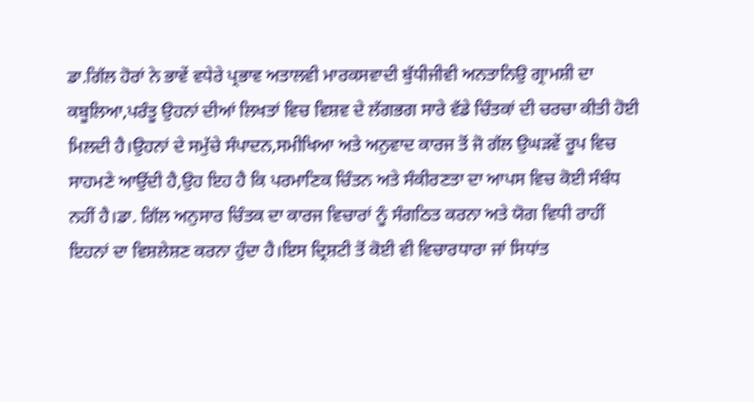ਡਾ.ਗਿੱਲ ਹੋਰਾਂ ਨੇ ਭਾਵੇਂ ਵਧੇਰੇ ਪ੍ਰਭਾਵ ਅਤਾਲਵੀ ਮਾਰਕਸਵਾਦੀ ਬੁੱਧੀਜੀਵੀ ਅਨਤਾਨਿਉ ਗ੍ਰਾਮਸ਼ੀ ਦਾ ਕਬੂਲਿਆ,ਪਰੰਤੂ ਉਹਨਾਂ ਦੀਆਂ ਲਿਖਤਾਂ ਵਿਚ ਵਿਸ਼ਵ ਦੇ ਲੱਗਭਗ ਸਾਰੇ ਵੱਡੇ ਚਿੰਤਕਾਂ ਦੀ ਚਰਚਾ ਕੀਤੀ ਹੋਈ ਮਿਲਦੀ ਹੈ।ਉਹਨਾਂ ਦੇ ਸਮੁੱਚੇ ਸੰਪਾਦਨ,ਸਮੀਖਿਆ ਅਤੇ ਅਨੁਵਾਦ ਕਾਰਜ ਤੋਂ ਜੋ ਗੱਲ ਉਘੜਵੇਂ ਰੂਪ ਵਿਚ ਸਾਹਮਣੇ ਆਉਂਦੀ ਹੈ,ਉਹ ਇਹ ਹੈ ਕਿ ਪਰਮਾਣਿਕ ਚਿੰਤਨ ਅਤੇ ਸੰਕੀਰਣਤਾ ਦਾ ਆਪਸ ਵਿਚ ਕੋਈ ਸੰਬੰਧ ਨਹੀਂ ਹੈ।ਡਾ. ਗਿੱਲ ਅਨੁਸਾਰ ਚਿੰਤਕ ਦਾ ਕਾਰਜ ਵਿਚਾਰਾਂ ਨੂੰ ਸੰਗਠਿਤ ਕਰਨਾ ਅਤੇ ਯੋਗ ਵਿਧੀ ਰਾਹੀਂ ਇਹਨਾਂ ਦਾ ਵਿਸ਼ਲੇਸ਼ਣ ਕਰਨਾ ਹੁੰਦਾ ਹੈ।ਇਸ ਦ੍ਰਿਸ਼ਟੀ ਤੋਂ ਕੋਈ ਵੀ ਵਿਚਾਰਧਾਰਾ ਜਾਂ ਸਿਧਾਂਤ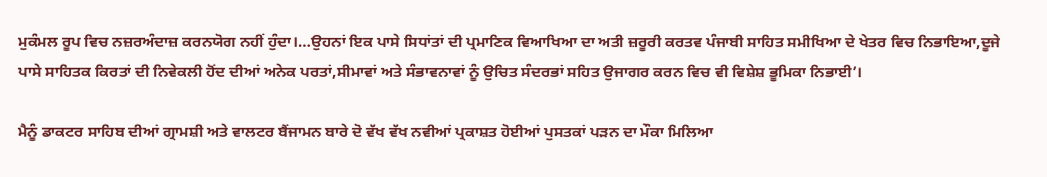ਮੁਕੰਮਲ ਰੂਪ ਵਿਚ ਨਜ਼ਰਅੰਦਾਜ਼ ਕਰਨਯੋਗ ਨਹੀਂ ਹੁੰਦਾ।…ਉਹਨਾਂ ਇਕ ਪਾਸੇ ਸਿਧਾਂਤਾਂ ਦੀ ਪ੍ਰਮਾਣਿਕ ਵਿਆਖਿਆ ਦਾ ਅਤੀ ਜ਼ਰੂਰੀ ਕਰਤਵ ਪੰਜਾਬੀ ਸਾਹਿਤ ਸਮੀਖਿਆ ਦੇ ਖੇਤਰ ਵਿਚ ਨਿਭਾਇਆ,ਦੂਜੇ ਪਾਸੇ ਸਾਹਿਤਕ ਕਿਰਤਾਂ ਦੀ ਨਿਵੇਕਲੀ ਹੋਂਦ ਦੀਆਂ ਅਨੇਕ ਪਰਤਾਂ,ਸੀਮਾਵਾਂ ਅਤੇ ਸੰਭਾਵਨਾਵਾਂ ਨੂੰ ਉਚਿਤ ਸੰਦਰਭਾਂ ਸਹਿਤ ਉਜਾਗਰ ਕਰਨ ਵਿਚ ਵੀ ਵਿਸ਼ੇਸ਼ ਭੂਮਿਕਾ ਨਿਭਾਈ’।

ਮੈਨੂੰ ਡਾਕਟਰ ਸਾਹਿਬ ਦੀਆਂ ਗ੍ਰਾਮਸ਼ੀ ਅਤੇ ਵਾਲਟਰ ਬੈਂਜਾਮਨ ਬਾਰੇ ਦੋ ਵੱਖ ਵੱਖ ਨਵੀਆਂ ਪ੍ਰਕਾਸ਼ਤ ਹੋਈਆਂ ਪੁਸਤਕਾਂ ਪੜਨ ਦਾ ਮੌਕਾ ਮਿਲਿਆ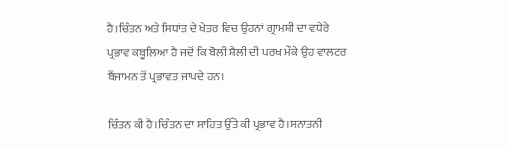ਹੈ।ਚਿੰਤਨ ਅਤੇ ਸਿਧਾਂਤ ਦੇ ਖੇਤਰ ਵਿਚ ਉਹਨਾਂ ਗ੍ਰਾਮਸ਼ੀ ਦਾ ਵਧੇਰੇ ਪ੍ਰਭਾਵ ਕਬੂਲਿਆ ਹੈ ਜਦੋਂ ਕਿ ਬੋਲੀ ਸ਼ੈਲੀ ਦੀ ਪਰਖ ਮੌਕੇ ਉਹ ਵਾਲਟਰ ਬੈਂਜਾਮਨ ਤੋਂ ਪ੍ਰਭਾਵਤ ਜਾਪਦੇ ਹਨ।

ਚਿੰਤਨ ਕੀ ਹੈ।ਚਿੰਤਨ ਦਾ ਸਾਹਿਤ ਉੱਤੇ ਕੀ ਪ੍ਰਭਾਵ ਹੈ।ਸਨਾਤਨੀ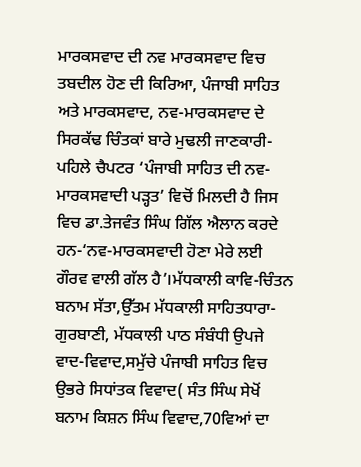ਮਾਰਕਸਵਾਦ ਦੀ ਨਵ ਮਾਰਕਸਵਾਦ ਵਿਚ ਤਬਦੀਲ ਹੋਣ ਦੀ ਕਿਰਿਆ, ਪੰਜਾਬੀ ਸਾਹਿਤ ਅਤੇ ਮਾਰਕਸਵਾਦ, ਨਵ-ਮਾਰਕਸਵਾਦ ਦੇ ਸਿਰਕੱਢ ਚਿੰਤਕਾਂ ਬਾਰੇ ਮੁਢਲੀ ਜਾਣਕਾਰੀ- ਪਹਿਲੇ ਚੈਪਟਰ ‘ਪੰਜਾਬੀ ਸਾਹਿਤ ਦੀ ਨਵ-ਮਾਰਕਸਵਾਦੀ ਪੜ੍ਹਤ’ ਵਿਚੋਂ ਮਿਲਦੀ ਹੈ ਜਿਸ ਵਿਚ ਡਾ.ਤੇਜਵੰਤ ਸਿੰਘ ਗਿੱਲ ਐਲਾਨ ਕਰਦੇ ਹਨ-‘ਨਵ-ਮਾਰਕਸਵਾਦੀ ਹੋਣਾ ਮੇਰੇ ਲਈ ਗੌਰਵ ਵਾਲੀ ਗੱਲ ਹੈ’।ਮੱਧਕਾਲੀ ਕਾਵਿ-ਚਿੰਤਨ ਬਨਾਮ ਸੱਤਾ,ਉੱਤਮ ਮੱਧਕਾਲੀ ਸਾਹਿਤਧਾਰਾ-ਗੁਰਬਾਣੀ, ਮੱਧਕਾਲੀ ਪਾਠ ਸੰਬੰਧੀ ਉਪਜੇ ਵਾਦ-ਵਿਵਾਦ,ਸਮੁੱਚੇ ਪੰਜਾਬੀ ਸਾਹਿਤ ਵਿਚ ਉਭਰੇ ਸਿਧਾਂਤਕ ਵਿਵਾਦ( ਸੰਤ ਸਿੰਘ ਸੇਖੋਂ ਬਨਾਮ ਕਿਸ਼ਨ ਸਿੰਘ ਵਿਵਾਦ,70ਵਿਆਂ ਦਾ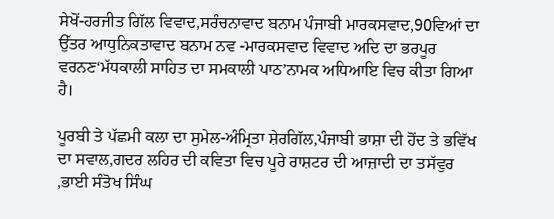ਸੇਖੋਂ-ਹਰਜੀਤ ਗਿੱਲ ਵਿਵਾਦ,ਸਰੰਚਨਾਵਾਦ ਬਨਾਮ ਪੰਜਾਬੀ ਮਾਰਕਸਵਾਦ,90ਵਿਆਂ ਦਾ ਉੱਤਰ ਆਧੁਨਿਕਤਾਵਾਦ ਬਨਾਮ ਨਵ -ਮਾਰਕਸਵਾਦ ਵਿਵਾਦ ਅਦਿ ਦਾ ਭਰਪੂਰ ਵਰਨਣ‘ਮੱਧਕਾਲੀ ਸਾਹਿਤ ਦਾ ਸਮਕਾਲੀ ਪਾਠ’ਨਾਮਕ ਅਧਿਆਇ ਵਿਚ ਕੀਤਾ ਗਿਆ ਹੈ।

ਪੂਰਬੀ ਤੇ ਪੱਛਮੀ ਕਲਾ ਦਾ ਸੁਮੇਲ-ਅੰਮ੍ਰਿਤਾ ਸ਼ੇਰਗਿੱਲ,ਪੰਜਾਬੀ ਭਾਸ਼ਾ ਦੀ ਹੋਂਦ ਤੇ ਭਵਿੱਖ ਦਾ ਸਵਾਲ,ਗਦਰ ਲਹਿਰ ਦੀ ਕਵਿਤਾ ਵਿਚ ਪੂਰੇ ਰਾਸ਼ਟਰ ਦੀ ਆਜ਼ਾਦੀ ਦਾ ਤਸੱਵੁਰ ,ਭਾਈ ਸੰਤੋਖ ਸਿੰਘ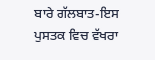ਬਾਰੇ ਗੱਲਬਾਤ-ਇਸ ਪੁਸਤਕ ਵਿਚ ਵੱਖਰਾ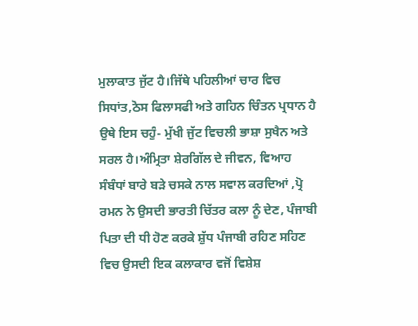ਮੁਲਾਕਾਤ ਜੁੱਟ ਹੈ।ਜਿੱਥੇ ਪਹਿਲੀਆਂ ਚਾਰ ਵਿਚ ਸਿਧਾਂਤ,ਠੋਸ ਫਿਲਾਸਫੀ ਅਤੇ ਗਹਿਨ ਚਿੰਤਨ ਪ੍ਰਧਾਨ ਹੈ ਉਥੇ ਇਸ ਚਹੁੰ- ਮੁੱਖੀ ਜੁੱਟ ਵਿਚਲੀ ਭਾਸ਼ਾ ਸੁਖੈਨ ਅਤੇ ਸਰਲ ਹੈ।ਅੰਮ੍ਰਿਤਾ ਸ਼ੇਰਗਿੱਲ ਦੇ ਜੀਵਨ, ਵਿਆਹ ਸੰਬੰਧਾਂ ਬਾਰੇ ਬੜੇ ਚਸਕੇ ਨਾਲ ਸਵਾਲ ਕਰਦਿਆਂ ,ਪ੍ਰੋ ਰਮਨ ਨੇ ਉਸਦੀ ਭਾਰਤੀ ਚਿੱਤਰ ਕਲਾ ਨੂੰ ਦੇਣ, ਪੰਜਾਬੀ ਪਿਤਾ ਦੀ ਧੀ ਹੋਣ ਕਰਕੇ ਸ਼ੁੱਧ ਪੰਜਾਬੀ ਰਹਿਣ ਸਹਿਣ ਵਿਚ ਉਸਦੀ ਇਕ ਕਲਾਕਾਰ ਵਜੋਂ ਵਿਸ਼ੇਸ਼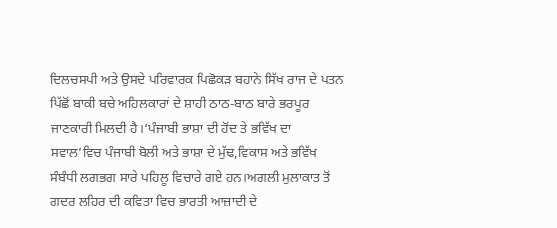ਦਿਲਚਸਪੀ ਅਤੇ ਉਸਦੇ ਪਰਿਵਾਰਕ ਪਿਛੋਕੜ ਬਹਾਨੇ ਸਿੱਖ ਰਾਜ ਦੇ ਪਤਨ ਪਿੱਛੋਂ ਬਾਕੀ ਬਚੇ ਅਹਿਲਕਾਰਾਂ ਦੇ ਸ਼ਾਹੀ ਠਾਠ-ਬਾਠ ਬਾਰੇ ਭਰਪੂਰ ਜਾਣਕਾਰੀ ਮਿਲਦੀ ਹੈ।‘ਪੰਜਾਬੀ ਭਾਸ਼ਾ ਦੀ ਹੋਂਦ ਤੇ ਭਵਿੱਖ ਦਾ ਸਵਾਲ’ਵਿਚ ਪੰਜਾਬੀ ਬੋਲੀ ਅਤੇ ਭਾਸ਼ਾ ਦੇ ਮੁੱਢ,ਵਿਕਾਸ ਅਤੇ ਭਵਿੱਖ ਸੰਬੰਧੀ ਲਗਭਗ ਸਾਰੇ ਪਹਿਲੂ ਵਿਚਾਰੇ ਗਏ ਹਨ।ਅਗਲੀ ਮੁਲਾਕਾਤ ਤੋਂ ਗਦਰ ਲਹਿਰ ਦੀ ਕਵਿਤਾ ਵਿਚ ਭਾਰਤੀ ਆਜ਼ਾਦੀ ਦੇ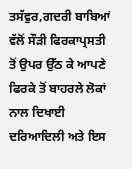ਤਸੱਵੁਰ,ਗਦਰੀ ਬਾਬਿਆਂ ਵੱਲੋਂ ਸੌੜੀ ਫਿਰਕਾਪ੍ਰਸਤੀ ਤੋਂ ਉਪਰ ਉੱਠ ਕੇ ਆਪਣੇ ਫਿਰਕੇ ਤੋਂ ਬਾਹਰਲੇ ਲੋਕਾਂ ਨਾਲ ਦਿਖਾਈ ਦਰਿਆਦਿਲੀ ਅਤੇ ਇਸ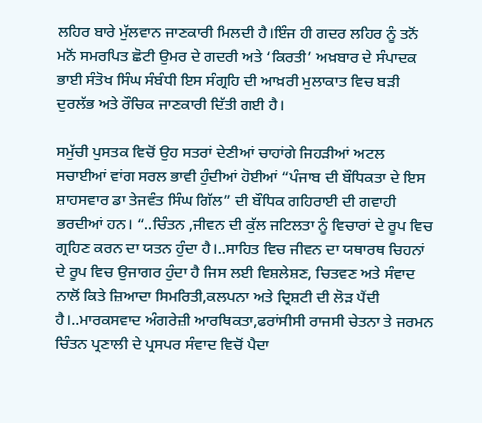ਲਹਿਰ ਬਾਰੇ ਮੁੱਲਵਾਨ ਜਾਣਕਾਰੀ ਮਿਲਦੀ ਹੈ।ਇੰਜ ਹੀ ਗਦਰ ਲਹਿਰ ਨੂੰ ਤਨੋਂ ਮਨੋਂ ਸਮਰਪਿਤ ਛੋਟੀ ਉਮਰ ਦੇ ਗਦਰੀ ਅਤੇ ‘ਕਿਰਤੀ’ ਅਖ਼ਬਾਰ ਦੇ ਸੰਪਾਦਕ ਭਾਈ ਸੰਤੋਖ ਸਿੰਘ ਸੰਬੰਧੀ ਇਸ ਸੰਗ੍ਰਹਿ ਦੀ ਆਖ਼ਰੀ ਮੁਲਾਕਾਤ ਵਿਚ ਬੜੀ ਦੁਰਲੱਭ ਅਤੇ ਰੌਚਿਕ ਜਾਣਕਾਰੀ ਦਿੱਤੀ ਗਈ ਹੈ।

ਸਮੁੱਚੀ ਪੁਸਤਕ ਵਿਚੋਂ ਉਹ ਸਤਰਾਂ ਦੇਣੀਆਂ ਚਾਹਾਂਗੇ ਜਿਹੜੀਆਂ ਅਟਲ ਸਚਾਈਆਂ ਵਾਂਗ ਸਰਲ ਭਾਵੀ ਹੁੰਦੀਆਂ ਹੋਈਆਂ “ਪੰਜਾਬ ਦੀ ਬੌਧਿਕਤਾ ਦੇ ਇਸ ਸ਼ਾਹਸਵਾਰ ਡਾ ਤੇਜਵੰਤ ਸਿੰਘ ਗਿੱਲ” ਦੀ ਬੌਧਿਕ ਗਹਿਰਾਈ ਦੀ ਗਵਾਹੀ ਭਰਦੀਆਂ ਹਨ। “..ਚਿੰਤਨ ,ਜੀਵਨ ਦੀ ਕੁੱਲ ਜਟਿਲਤਾ ਨੂੰ ਵਿਚਾਰਾਂ ਦੇ ਰੂਪ ਵਿਚ ਗ੍ਰਹਿਣ ਕਰਨ ਦਾ ਯਤਨ ਹੁੰਦਾ ਹੈ।..ਸਾਹਿਤ ਵਿਚ ਜੀਵਨ ਦਾ ਯਥਾਰਥ ਚਿਹਨਾਂ ਦੇ ਰੂਪ ਵਿਚ ਉਜਾਗਰ ਹੁੰਦਾ ਹੈ ਜਿਸ ਲਈ ਵਿਸ਼ਲੇਸ਼ਣ, ਚਿਤਵਣ ਅਤੇ ਸੰਵਾਦ ਨਾਲੋਂ ਕਿਤੇ ਜ਼ਿਆਦਾ ਸਿਮਰਿਤੀ,ਕਲਪਨਾ ਅਤੇ ਦ੍ਰਿਸ਼ਟੀ ਦੀ ਲੋੜ ਪੈਂਦੀ ਹੈ।..ਮਾਰਕਸਵਾਦ ਅੰਗਰੇਜ਼ੀ ਆਰਥਿਕਤਾ,ਫਰਾਂਸੀਸੀ ਰਾਜਸੀ ਚੇਤਨਾ ਤੇ ਜਰਮਨ ਚਿੰਤਨ ਪ੍ਰਣਾਲੀ ਦੇ ਪ੍ਰਸਪਰ ਸੰਵਾਦ ਵਿਚੋਂ ਪੈਦਾ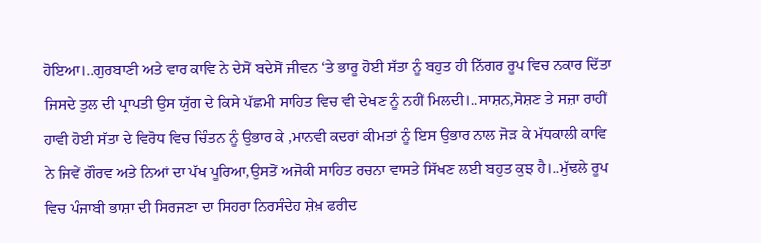ਹੋਇਆ।..ਗੁਰਬਾਣੀ ਅਤੇ ਵਾਰ ਕਾਵਿ ਨੇ ਦੇਸੋਂ ਬਦੇਸੋਂ ਜੀਵਨ ‘ਤੇ ਭਾਰੂ ਹੋਈ ਸੱਤਾ ਨੂੰ ਬਹੁਤ ਹੀ ਨਿੱਗਰ ਰੂਪ ਵਿਚ ਨਕਾਰ ਦਿੱਤਾ ਜਿਸਦੇ ਤੁਲ ਦੀ ਪ੍ਰਾਪਤੀ ਉਸ ਯੁੱਗ ਦੇ ਕਿਸੇ ਪੱਛਮੀ ਸਾਹਿਤ ਵਿਚ ਵੀ ਦੇਖਣ ਨੂੰ ਨਹੀਂ ਮਿਲਦੀ।..ਸਾਸ਼ਨ,ਸੋਸ਼ਣ ਤੇ ਸਜ਼ਾ ਰਾਹੀਂ ਹਾਵੀ ਹੋਈ ਸੱਤਾ ਦੇ ਵਿਰੋਧ ਵਿਚ ਚਿੰਤਨ ਨੂੰ ਉਭਾਰ ਕੇ ,ਮਾਨਵੀ ਕਦਰਾਂ ਕੀਮਤਾਂ ਨੂੰ ਇਸ ਉਭਾਰ ਨਾਲ ਜੋੜ ਕੇ ਮੱਧਕਾਲੀ ਕਾਵਿ ਨੇ ਜਿਵੇਂ ਗੌਰਵ ਅਤੇ ਨਿਆਂ ਦਾ ਪੱਖ ਪੂਰਿਆ,ਉਸਤੋਂ ਅਜੋਕੀ ਸਾਹਿਤ ਰਚਨਾ ਵਾਸਤੇ ਸਿੱਖਣ ਲਈ ਬਹੁਤ ਕੁਝ ਹੈ।..ਮੁੱਢਲੇ ਰੂਪ ਵਿਚ ਪੰਜਾਬੀ ਭਾਸ਼ਾ ਦੀ ਸਿਰਜਣਾ ਦਾ ਸਿਹਰਾ ਨਿਰਸੰਦੇਹ ਸ਼ੇਖ਼ ਫਰੀਦ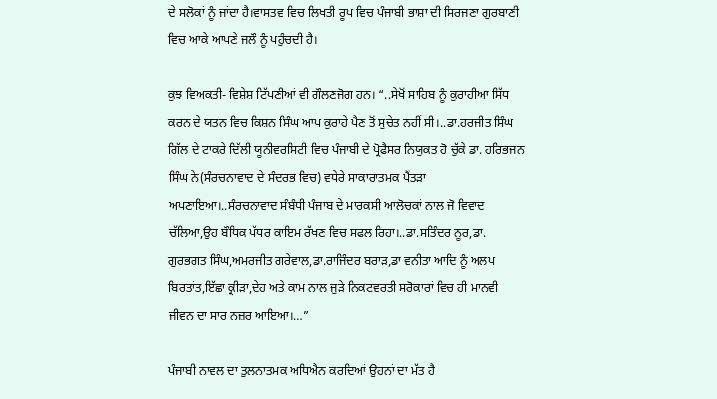ਦੇ ਸਲੋਕਾਂ ਨੂੰ ਜਾਂਦਾ ਹੈ।ਵਾਸਤਵ ਵਿਚ ਲਿਖਤੀ ਰੂਪ ਵਿਚ ਪੰਜਾਬੀ ਭਾਸ਼ਾ ਦੀ ਸਿਰਜਣਾ ਗੁਰਬਾਣੀ ਵਿਚ ਆਕੇ ਆਪਣੇ ਜਲੌ ਨੂੰ ਪਹੁੰਚਦੀ ਹੈ।

ਕੁਝ ਵਿਅਕਤੀ- ਵਿਸ਼ੇਸ਼ ਟਿੱਪਣੀਆਂ ਵੀ ਗੌਲਣਜੋਗ ਹਨ। “..ਸੇਖੋਂ ਸਾਹਿਬ ਨੂੰ ਕੁਰਾਹੀਆ ਸਿੱਧ ਕਰਨ ਦੇ ਯਤਨ ਵਿਚ ਕਿਸ਼ਨ ਸਿੰਘ ਆਪ ਕੁਰਾਹੇ ਪੈਣ ਤੋਂ ਸੁਚੇਤ ਨਹੀਂ ਸੀ।..ਡਾ.ਹਰਜੀਤ ਸਿੰਘ ਗਿੱਲ ਦੇ ਟਾਕਰੇ ਦਿੱਲੀ ਯੂਨੀਵਰਸਿਟੀ ਵਿਚ ਪੰਜਾਬੀ ਦੇ ਪ੍ਰੋਫੈਸਰ ਨਿਯੁਕਤ ਹੋ ਚੁੱਕੇ ਡਾ. ਹਰਿਭਜਨ ਸਿੰਘ ਨੇ(ਸੰਰਚਨਾਵਾਦ ਦੇ ਸੰਦਰਭ ਵਿਚ) ਵਧੇਰੇ ਸਾਕਾਰਾਤਮਕ ਪੈਂਤੜਾ ਅਪਣਾਇਆ।..ਸੰਰਚਨਾਵਾਦ ਸੰਬੰਧੀ ਪੰਜਾਬ ਦੇ ਮਾਰਕਸੀ ਆਲੋਚਕਾਂ ਨਾਲ ਜੋ ਵਿਵਾਦ ਚੱਲਿਆ,ਉਹ ਬੌਧਿਕ ਪੱਧਰ ਕਾਇਮ ਰੱਖਣ ਵਿਚ ਸਫਲ ਰਿਹਾ।..ਡਾ.ਸਤਿੰਦਰ ਨੂਰ,ਡਾ. ਗੁਰਭਗਤ ਸਿੰਘ,ਅਮਰਜੀਤ ਗਰੇਵਾਲ,ਡਾ.ਰਾਜਿੰਦਰ ਬਰਾੜ,ਡਾ ਵਨੀਤਾ ਆਦਿ ਨੂੰ ਅਲਪ ਬਿਰਤਾਂਤ,ਇੱਛਾ ਕ੍ਰੀੜਾ,ਦੇਹ ਅਤੇ ਕਾਮ ਨਾਲ ਜੁੜੇ ਨਿਕਟਵਰਤੀ ਸਰੋਕਾਰਾਂ ਵਿਚ ਹੀ ਮਾਨਵੀ ਜੀਵਨ ਦਾ ਸਾਰ ਨਜ਼ਰ ਆਇਆ।…”

ਪੰਜਾਬੀ ਨਾਵਲ ਦਾ ਤੁਲਨਾਤਮਕ ਅਧਿਐਨ ਕਰਦਿਆਂ ਉਹਨਾਂ ਦਾ ਮੱਤ ਹੈ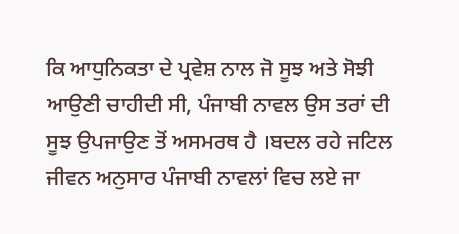ਕਿ ਆਧੁਨਿਕਤਾ ਦੇ ਪ੍ਰਵੇਸ਼ ਨਾਲ ਜੋ ਸੂਝ ਅਤੇ ਸੋਝੀ ਆਉਣੀ ਚਾਹੀਦੀ ਸੀ, ਪੰਜਾਬੀ ਨਾਵਲ ਉਸ ਤਰਾਂ ਦੀ ਸੂਝ ਉਪਜਾਉਣ ਤੋਂ ਅਸਮਰਥ ਹੈ ।ਬਦਲ ਰਹੇ ਜਟਿਲ ਜੀਵਨ ਅਨੁਸਾਰ ਪੰਜਾਬੀ ਨਾਵਲਾਂ ਵਿਚ ਲਏ ਜਾ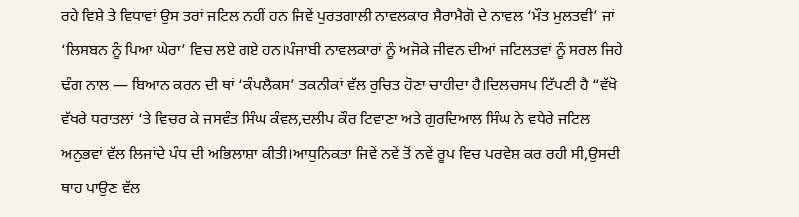ਰਹੇ ਵਿਸ਼ੇ ਤੇ ਵਿਧਾਵਾਂ ਉਸ ਤਰਾਂ ਜਟਿਲ ਨਹੀਂ ਹਨ ਜਿਵੇਂ ਪੁਰਤਗਾਲੀ ਨਾਵਲਕਾਰ ਸੈਰਾਮੈਗੋ ਦੇ ਨਾਵਲ ‘ਮੌਤ ਮੁਲਤਵੀ’ ਜਾਂ ‘ਲਿਸਬਨ ਨੂੰ ਪਿਆ ਘੇਰਾ’ ਵਿਚ ਲਏ ਗਏ ਹਨ।ਪੰਜਾਬੀ ਨਾਵਲਕਾਰਾਂ ਨੂੰ ਅਜੋਕੇ ਜੀਵਨ ਦੀਆਂ ਜਟਿਲਤਵਾਂ ਨੂੰ ਸਰਲ ਜਿਹੇ ਢੰਗ ਨਾਲ — ਬਿਆਨ ਕਰਨ ਦੀ ਥਾਂ ‘ਕੰਪਲੈਕਸ’ ਤਕਨੀਕਾਂ ਵੱਲ ਰੁਚਿਤ ਹੋਣਾ ਚਾਹੀਦਾ ਹੈ।ਦਿਲਚਸਪ ਟਿੱਪਣੀ ਹੈ “ਵੱਖੋ ਵੱਖਰੇ ਧਰਾਤਲਾਂ ‘ਤੇ ਵਿਚਰ ਕੇ ਜਸਵੰਤ ਸਿੰਘ ਕੰਵਲ,ਦਲੀਪ ਕੌਰ ਟਿਵਾਣਾ ਅਤੇ ਗੁਰਦਿਆਲ ਸਿੰਘ ਨੇ ਵਧੇਰੇ ਜਟਿਲ ਅਨੁਭਵਾਂ ਵੱਲ ਲਿਜਾਂਦੇ ਪੰਧ ਦੀ ਅਭਿਲਾਸ਼ਾ ਕੀਤੀ।ਆਧੁਨਿਕਤਾ ਜਿਵੇਂ ਨਵੇਂ ਤੋਂ ਨਵੇਂ ਰੂਪ ਵਿਚ ਪਰਵੇਸ਼ ਕਰ ਰਹੀ ਸੀ,ਉਸਦੀ ਥਾਹ ਪਾਉਣ ਵੱਲ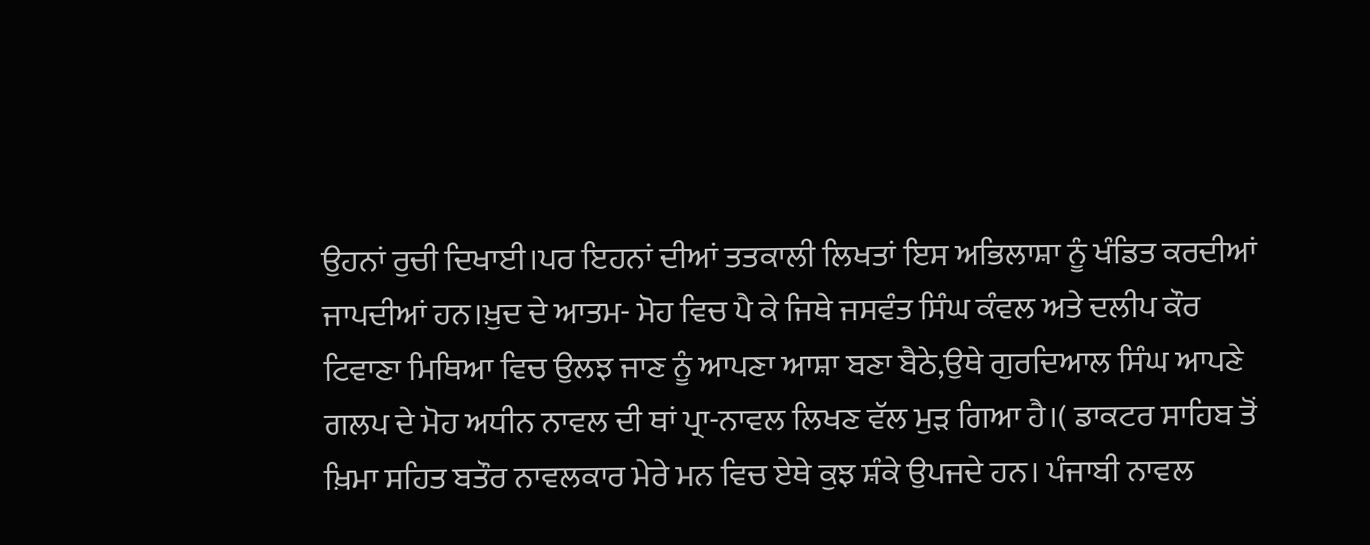ਉਹਨਾਂ ਰੁਚੀ ਦਿਖਾਈ।ਪਰ ਇਹਨਾਂ ਦੀਆਂ ਤਤਕਾਲੀ ਲਿਖਤਾਂ ਇਸ ਅਭਿਲਾਸ਼ਾ ਨੂੰ ਖੰਡਿਤ ਕਰਦੀਆਂ ਜਾਪਦੀਆਂ ਹਨ।ਖ਼ੁਦ ਦੇ ਆਤਮ- ਮੋਹ ਵਿਚ ਪੈ ਕੇ ਜਿਥੇ ਜਸਵੰਤ ਸਿੰਘ ਕੰਵਲ ਅਤੇ ਦਲੀਪ ਕੌਰ ਟਿਵਾਣਾ ਮਿਥਿਆ ਵਿਚ ਉਲਝ ਜਾਣ ਨੂੰ ਆਪਣਾ ਆਸ਼ਾ ਬਣਾ ਬੈਠੇ,ਉਥੇ ਗੁਰਦਿਆਲ ਸਿੰਘ ਆਪਣੇ ਗਲਪ ਦੇ ਮੋਹ ਅਧੀਨ ਨਾਵਲ ਦੀ ਥਾਂ ਪ੍ਰਾ-ਨਾਵਲ ਲਿਖਣ ਵੱਲ ਮੁੜ ਗਿਆ ਹੈ।( ਡਾਕਟਰ ਸਾਹਿਬ ਤੋਂ ਖ਼ਿਮਾ ਸਹਿਤ ਬਤੌਰ ਨਾਵਲਕਾਰ ਮੇਰੇ ਮਨ ਵਿਚ ਏਥੇ ਕੁਝ ਸ਼ੰਕੇ ਉਪਜਦੇ ਹਨ। ਪੰਜਾਬੀ ਨਾਵਲ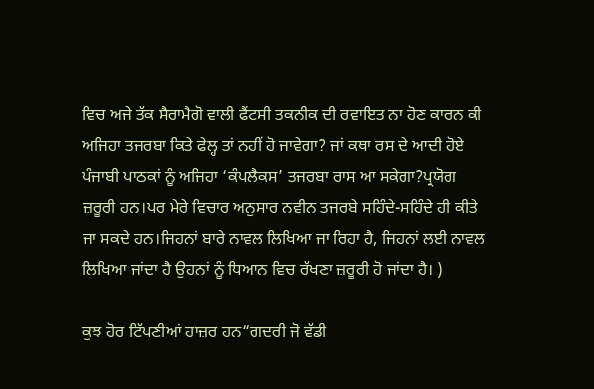ਵਿਚ ਅਜੇ ਤੱਕ ਸੈਰਾਮੈਗੋ ਵਾਲੀ ਫੈਂਟਸੀ ਤਕਨੀਕ ਦੀ ਰਵਾਇਤ ਨਾ ਹੋਣ ਕਾਰਨ ਕੀ ਅਜਿਹਾ ਤਜਰਬਾ ਕਿਤੇ ਫੇਲ੍ਹ ਤਾਂ ਨਹੀਂ ਹੋ ਜਾਵੇਗਾ? ਜਾਂ ਕਥਾ ਰਸ ਦੇ ਆਦੀ ਹੋਏ ਪੰਜਾਬੀ ਪਾਠਕਾਂ ਨੂੰ ਅਜਿਹਾ ‘ਕੰਪਲੈਕਸ’ ਤਜਰਬਾ ਰਾਸ ਆ ਸਕੇਗਾ?ਪ੍ਰਯੋਗ ਜ਼ਰੂਰੀ ਹਨ।ਪਰ ਮੇਰੇ ਵਿਚਾਰ ਅਨੁਸਾਰ ਨਵੀਨ ਤਜਰਬੇ ਸਹਿੰਦੇ-ਸਹਿੰਦੇ ਹੀ ਕੀਤੇ ਜਾ ਸਕਦੇ ਹਨ।ਜਿਹਨਾਂ ਬਾਰੇ ਨਾਵਲ ਲਿਖਿਆ ਜਾ ਰਿਹਾ ਹੈ, ਜਿਹਨਾਂ ਲਈ ਨਾਵਲ ਲਿਖਿਆ ਜਾਂਦਾ ਹੈ ਉਹਨਾਂ ਨੂੰ ਧਿਆਨ ਵਿਚ ਰੱਖਣਾ ਜ਼ਰੂਰੀ ਹੋ ਜਾਂਦਾ ਹੈ। )

ਕੁਝ ਹੋਰ ਟਿੱਪਣੀਆਂ ਹਾਜ਼ਰ ਹਨ“ਗਦਰੀ ਜੋ ਵੱਡੀ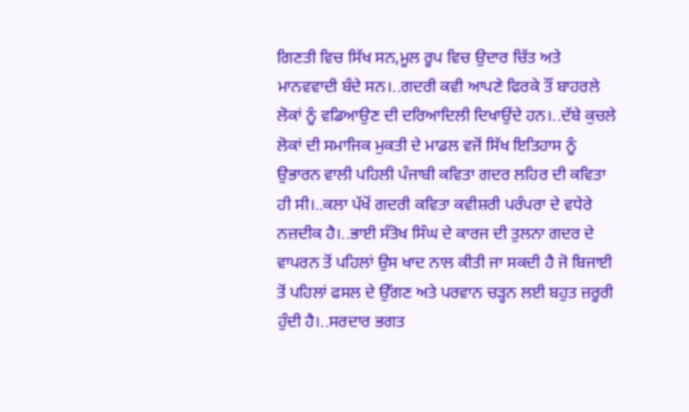ਗਿਣਤੀ ਵਿਚ ਸਿੱਖ ਸਨ,ਮੂਲ ਰੂਪ ਵਿਚ ਉਦਾਰ ਚਿੱਤ ਅਤੇ ਮਾਨਵਵਾਦੀ ਬੰਦੇ ਸਨ।..ਗਦਰੀ ਕਵੀ ਆਪਣੇ ਫਿਰਕੇ ਤੌਂ ਬਾਹਰਲੇ ਲੋਕਾਂ ਨੂੰ ਵਡਿਆਉਣ ਦੀ ਦਰਿਆਦਿਲੀ ਦਿਖਾਉਂਦੇ ਹਨ।..ਦੱਬੇ ਕੁਚਲੇ ਲੋਕਾਂ ਦੀ ਸਮਾਜਿਕ ਮੁਕਤੀ ਦੇ ਮਾਡਲ ਵਜੋਂ ਸਿੱਖ ਇਤਿਹਾਸ ਨੂੰ ਉਭਾਰਨ ਵਾਲੀ ਪਹਿਲੀ ਪੰਜਾਬੀ ਕਵਿਤਾ ਗਦਰ ਲਹਿਰ ਦੀ ਕਵਿਤਾ ਹੀ ਸੀ।..ਕਲਾ ਪੱਖੋਂ ਗਦਰੀ ਕਵਿਤਾ ਕਵੀਸ਼ਰੀ ਪਰੰਪਰਾ ਦੇ ਵਧੇਰੇ ਨਜ਼ਦੀਕ ਹੈ।..ਭਾਈ ਸੰਤੋਖ ਸਿੰਘ ਦੇ ਕਾਰਜ ਦੀ ਤੁਲਨਾ ਗਦਰ ਦੇ ਵਾਪਰਨ ਤੋਂ ਪਹਿਲਾਂ ਉਸ ਖਾਦ ਨਾਲ ਕੀਤੀ ਜਾ ਸਕਦੀ ਹੈ ਜੋ ਬਿਜਾਈ ਤੋਂ ਪਹਿਲਾਂ ਫਸਲ ਦੇ ਉੱਗਣ ਅਤੇ ਪਰਵਾਨ ਚੜ੍ਹਨ ਲਈ ਬਹੁਤ ਜ਼ਰੂਰੀ ਹੁੰਦੀ ਹੈ।..ਸਰਦਾਰ ਭਗਤ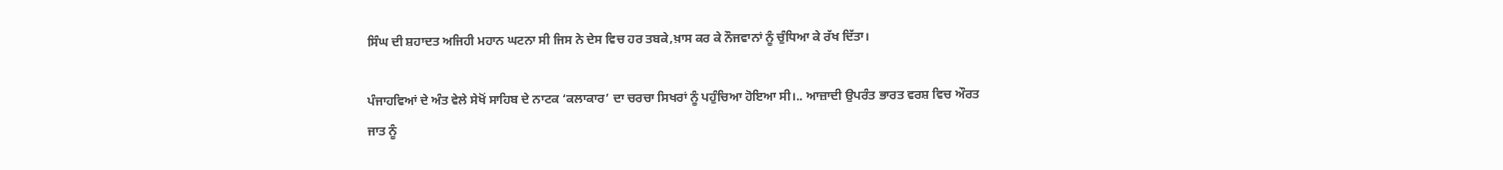ਸਿੰਘ ਦੀ ਸ਼ਹਾਦਤ ਅਜਿਹੀ ਮਹਾਨ ਘਟਨਾ ਸੀ ਜਿਸ ਨੇ ਦੇਸ ਵਿਚ ਹਰ ਤਬਕੇ,ਖ਼ਾਸ ਕਰ ਕੇ ਨੌਜਵਾਨਾਂ ਨੂੰ ਚੁੰਧਿਆ ਕੇ ਰੱਖ ਦਿੱਤਾ।

ਪੰਜਾਹਵਿਆਂ ਦੇ ਅੰਤ ਵੇਲੇ ਸੇਖੋਂ ਸਾਹਿਬ ਦੇ ਨਾਟਕ ‘ਕਲਾਕਾਰ’ ਦਾ ਚਰਚਾ ਸਿਖਰਾਂ ਨੂੰ ਪਹੁੰਚਿਆ ਹੋਇਆ ਸੀ।.. ਆਜ਼ਾਦੀ ਉਪਰੰਤ ਭਾਰਤ ਵਰਸ਼ ਵਿਚ ਔਰਤ ਜਾਤ ਨੂੰ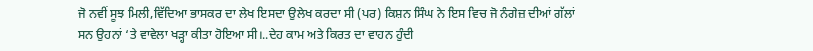ਜੋ ਨਵੀਂ ਸੂਝ ਮਿਲੀ,ਵਿੱਦਿਆ ਭਾਸਕਰ ਦਾ ਲੇਖ ਇਸਦਾ ਉਲੇਖ ਕਰਦਾ ਸੀ (ਪਰ) ਕਿਸ਼ਨ ਸਿੰਘ ਨੇ ਇਸ ਵਿਚ ਜੋ ਨੰਗੇਜ਼ ਦੀਆਂ ਗੱਲਾਂ ਸਨ ਉਹਨਾਂ ‘ਤੇ ਵਾਵੇਲਾ ਖੜ੍ਹਾ ਕੀਤਾ ਹੋਇਆ ਸੀ।..ਦੇਹ ਕਾਮ ਅਤੇ ਕਿਰਤ ਦਾ ਵਾਹਨ ਹੁੰਦੀ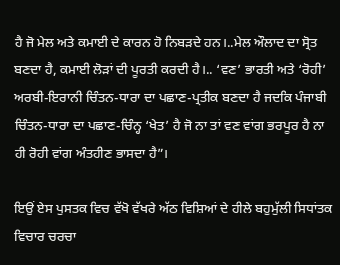ਹੈ ਜੋ ਮੇਲ ਅਤੇ ਕਮਾਈ ਦੇ ਕਾਰਨ ਹੋ ਨਿਬੜਦੇ ਹਨ।..ਮੇਲ ਔਲਾਦ ਦਾ ਸ੍ਰੋਤ ਬਣਦਾ ਹੈ, ਕਮਾਈ ਲੋੜਾਂ ਦੀ ਪੂਰਤੀ ਕਰਦੀ ਹੈ।.. ‘ਵਣ’ ਭਾਰਤੀ ਅਤੇ ‘ਰੋਹੀ’ ਅਰਬੀ-ਇਰਾਨੀ ਚਿੰਤਨ-ਧਾਰਾ ਦਾ ਪਛਾਣ-ਪ੍ਰਤੀਕ ਬਣਦਾ ਹੈ ਜਦਕਿ ਪੰਜਾਬੀ ਚਿੰਤਨ-ਧਾਰਾ ਦਾ ਪਛਾਣ-ਚਿੰਨ੍ਹ ‘ਖੇਤ’ ਹੈ ਜੋ ਨਾ ਤਾਂ ਵਣ ਵਾਂਗ ਭਰਪੂਰ ਹੈ ਨਾ ਹੀ ਰੋਹੀ ਵਾਂਗ ਅੰਤਹੀਣ ਭਾਸਦਾ ਹੈ”।

ਇਉਂ ਏਸ ਪੁਸਤਕ ਵਿਚ ਵੱਖੋ ਵੱਖਰੇ ਅੱਠ ਵਿਸ਼ਿਆਂ ਦੇ ਹੀਲੇ ਬਹੁਮੁੱਲੀ ਸਿਧਾਂਤਕ ਵਿਚਾਰ ਚਰਚਾ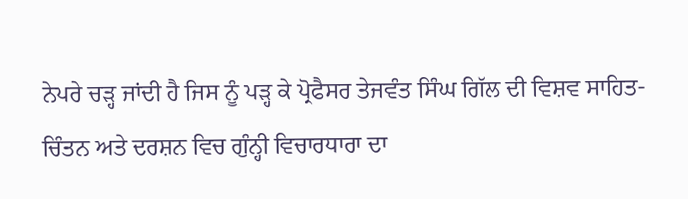ਨੇਪਰੇ ਚੜ੍ਹ ਜਾਂਦੀ ਹੈ ਜਿਸ ਨੂੰ ਪੜ੍ਹ ਕੇ ਪ੍ਰੋਫੈਸਰ ਤੇਜਵੰਤ ਸਿੰਘ ਗਿੱਲ ਦੀ ਵਿਸ਼ਵ ਸਾਹਿਤ- ਚਿੰਤਨ ਅਤੇ ਦਰਸ਼ਨ ਵਿਚ ਗੁੰਨ੍ਹੀ ਵਿਚਾਰਧਾਰਾ ਦਾ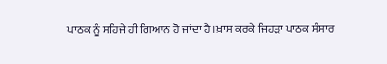ਪਾਠਕ ਨੂੰ ਸਹਿਜੇ ਹੀ ਗਿਆਨ ਹੋ ਜਾਂਦਾ ਹੈ।ਖ਼ਾਸ ਕਰਕੇ ਜਿਹੜਾ ਪਾਠਕ ਸੰਸਾਰ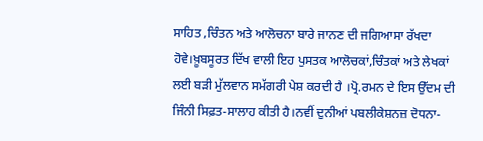ਸਾਹਿਤ ,ਚਿੰਤਨ ਅਤੇ ਆਲੋਚਨਾ ਬਾਰੇ ਜਾਨਣ ਦੀ ਜਗਿਆਸਾ ਰੱਖਦਾ ਹੋਵੇ।ਖ਼ੂਬਸੂਰਤ ਦਿੱਖ ਵਾਲੀ ਇਹ ਪੁਸਤਕ ਆਲੋਚਕਾਂ,ਚਿੰਤਕਾਂ ਅਤੇ ਲੇਖਕਾਂ ਲਈ ਬੜੀ ਮੁੱਲਵਾਨ ਸਮੱਗਰੀ ਪੇਸ਼ ਕਰਦੀ ਹੈ ।ਪ੍ਰੋ.ਰਮਨ ਦੇ ਇਸ ਉੱਦਮ ਦੀ ਜਿੰਨੀ ਸਿਫ਼ਤ-ਸਾਲਾਹ ਕੀਤੀ ਹੈ।ਨਵੀਂ ਦੁਨੀਆਂ ਪਬਲੀਕੇਸ਼ਨਜ਼ ਦੋਧਨਾ-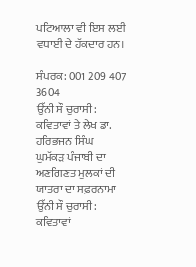ਪਟਿਆਲਾ ਵੀ ਇਸ ਲਈ ਵਧਾਈ ਦੇ ਹੱਕਦਾਰ ਹਨ।

ਸੰਪਰਕ: 001 209 407 3604
ਉੱਨੀ ਸੌ ਚੁਰਾਸੀ: ਕਵਿਤਾਵਾਂ ਤੇ ਲੇਖ ਡਾ. ਹਰਿਭਜਨ ਸਿੰਘ
ਘੁਮੱਕੜ ਪੰਜਾਬੀ ਦਾ ਅਣਗਿਣਤ ਮੁਲਕਾਂ ਦੀ ਯਾਤਰਾ ਦਾ ਸਫ਼ਰਨਾਮਾ
ਉੱਨੀ ਸੌ ਚੁਰਾਸੀ: ਕਵਿਤਾਵਾਂ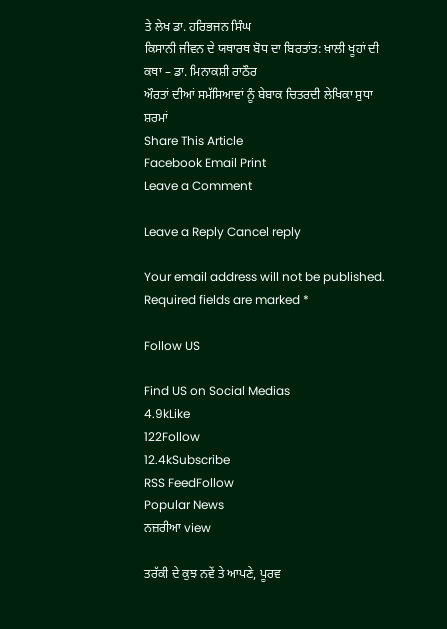ਤੇ ਲੇਖ ਡਾ. ਹਰਿਭਜਨ ਸਿੰਘ
ਕਿਸਾਨੀ ਜੀਵਨ ਦੇ ਯਥਾਰਥ ਬੋਧ ਦਾ ਬਿਰਤਾਂਤ: ਖ਼ਾਲੀ ਖੂਹਾਂ ਦੀ ਕਥਾ – ਡਾ. ਮਿਨਾਕਸ਼ੀ ਰਾਠੌਰ
ਔਰਤਾਂ ਦੀਆਂ ਸਮੱਸਿਆਵਾਂ ਨੂੰ ਬੇਬਾਕ ਚਿਤਰਦੀ ਲੇਖਿਕਾ ਸੁਧਾ ਸ਼ਰਮਾਂ
Share This Article
Facebook Email Print
Leave a Comment

Leave a Reply Cancel reply

Your email address will not be published. Required fields are marked *

Follow US

Find US on Social Medias
4.9kLike
122Follow
12.4kSubscribe
RSS FeedFollow
Popular News
ਨਜ਼ਰੀਆ view

ਤਰੱਕੀ ਦੇ ਕੁਝ ਨਵੇਂ ਤੇ ਆਪਣੇ, ਪੂਰਵ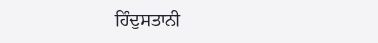ਹਿੰਦੁਸਤਾਨੀ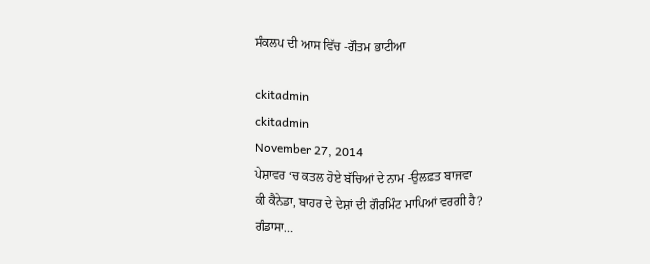ਸੰਕਲਪ ਦੀ ਆਸ ਵਿੱਚ -ਗੌਤਮ ਭਾਟੀਆ

ckitadmin
ckitadmin
November 27, 2014
ਪੇਸ਼ਾਵਰ ‘ਚ ਕਤਲ ਹੋਏ ਬੱਚਿਆਂ ਦੇ ਨਾਮ -ਉਲਫ਼ਤ ਬਾਜਵਾ
ਕੀ ਕੈਨੇਡਾ, ਬਾਹਰ ਦੇ ਦੇਸ਼ਾਂ ਦੀ ਗੌਰਮਿੰਟ ਮਾਪਿਆਂ ਵਰਗੀ ਹੈ?
ਗੰਡਾਸਾ…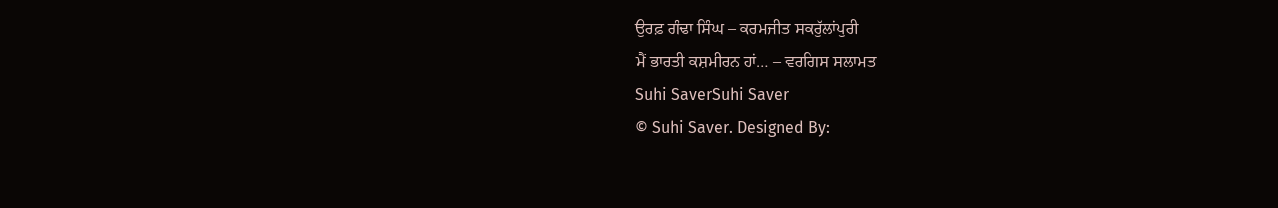ਉਰਫ਼ ਗੰਢਾ ਸਿੰਘ – ਕਰਮਜੀਤ ਸਕਰੁੱਲਾਂਪੁਰੀ
ਮੈਂ ਭਾਰਤੀ ਕਸ਼ਮੀਰਨ ਹਾਂ… – ਵਰਗਿਸ ਸਲਾਮਤ
Suhi SaverSuhi Saver
© Suhi Saver. Designed By: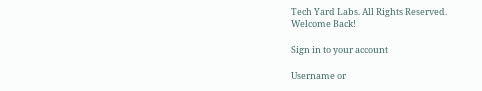Tech Yard Labs. All Rights Reserved.
Welcome Back!

Sign in to your account

Username or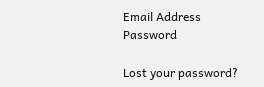Email Address
Password

Lost your password?